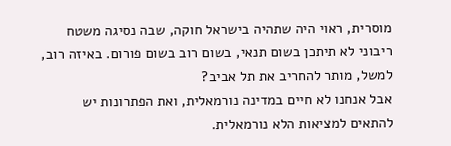מוסרית, ראוי היה שתהיה בישראל חוקה, שבה נסיגה משטח ריבוני לא תיתכן בשום תנאי, בשום רוב בשום פורום. באיזה רוב, למשל, מותר להחריב את תל אביב?
אבל אנחנו לא חיים במדינה נורמאלית, ואת הפתרונות יש להתאים למציאות הלא נורמאלית.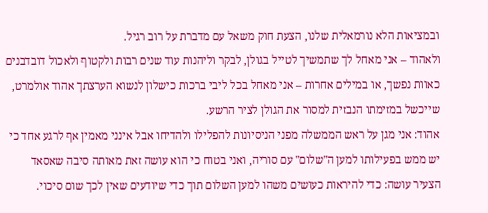ובמציאות הלא נורמאלית שלנו, הצעת חוק משאל עם מדברת על רוב רגיל.
ולאהוד – אני מאחל לך שתמשיך לטייל בגולן, לבקר וליהנות עוד שנים רבות ולקטוף ולאכול דובדבנים כאוות נפשך, או במילים אחרות – אני מאחל בכל ליבי ברכות כישלון לנשוא הערצתך אהוד אולמרט, שייכשל במזימתו הנבזית למסור את הגולן לציר הרשע.
אהוד: אני מגן על ראש הממשלה מפני הניסיונות להפלילו ולהדיחו אבל אינני מאמין אף לרגע אחד כי יש ממש בפעילותו למען ה"שלום" עם סוריה, ואני בטוח כי הוא עושה זאת מאותה סיבה שאסאד הצעיר עושה: כדי להיראות כעושים משהו למען השלום תוך כדי שיודעים שאין לכך שום סיכוי.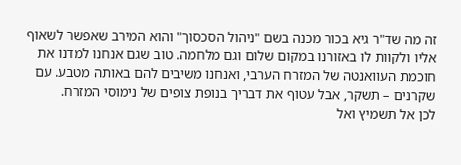זה מה שד"ר גיא בכור מכנה בשם "ניהול הסכסוך" והוא המירב שאפשר לשאוף אליו ולקוות לו באזורנו במקום שלום וגם מלחמה. טוב שגם אנחנו למדנו את חוכמת העוואנטה של המזרח הערבי, ואנחנו משיבים להם באותה מטבע. עם שקרנים – תשקר, אבל עטוף את דבריך בנופת צופים של נימוסי המזרח.
לכן אל תשמיץ ואל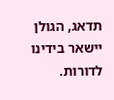תדאג, הגולן יישאר בידינו לדורות.